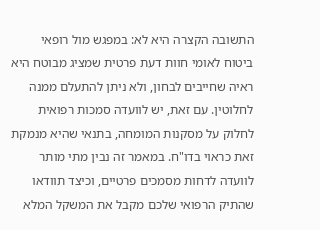התשובה הקצרה היא לא: במפגש מול רופאי ביטוח לאומי חוות דעת פרטית שמציג מבוטח היא ראיה שחייבים לבחון, ולא ניתן להתעלם ממנה לחלוטין. עם זאת, יש לוועדה סמכות רפואית לחלוק על מסקנות המומחה, בתנאי שהיא מנמקת זאת כראוי בדו"ח. במאמר זה נבין מתי מותר לוועדה לדחות מסמכים פרטיים, וכיצד תוודאו שהתיק הרפואי שלכם מקבל את המשקל המלא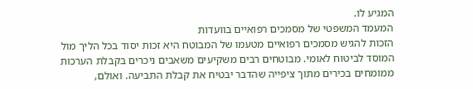המגיע לו.
המעמד המשפטי של מסמכים רפואיים בוועדות
הזכות להגיש מסמכים רפואיים מטעמו של המבוטח היא זכות יסוד בכל הליך מול המוסד לביטוח לאומי. מבוטחים רבים משקיעים משאבים ניכרים בקבלת הערכות ממומחים בכירים מתוך ציפייה שהדבר יבטיח את קבלת התביעה. ואולם,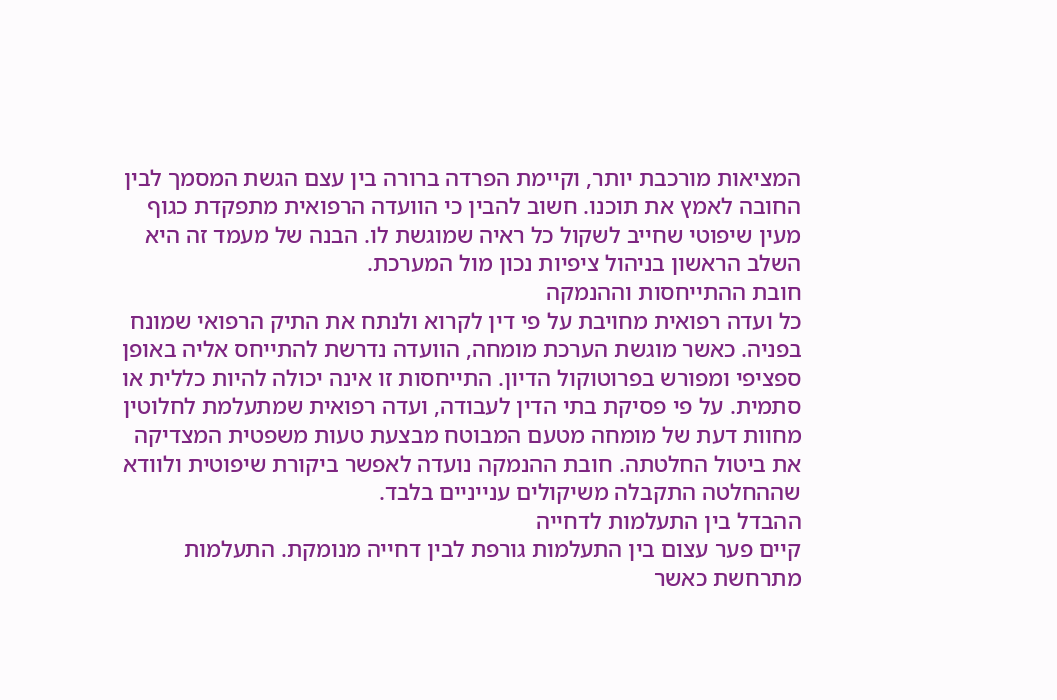המציאות מורכבת יותר, וקיימת הפרדה ברורה בין עצם הגשת המסמך לבין החובה לאמץ את תוכנו. חשוב להבין כי הוועדה הרפואית מתפקדת כגוף מעין שיפוטי שחייב לשקול כל ראיה שמוגשת לו. הבנה של מעמד זה היא השלב הראשון בניהול ציפיות נכון מול המערכת.
חובת ההתייחסות וההנמקה
כל ועדה רפואית מחויבת על פי דין לקרוא ולנתח את התיק הרפואי שמונח בפניה. כאשר מוגשת הערכת מומחה, הוועדה נדרשת להתייחס אליה באופן ספציפי ומפורש בפרוטוקול הדיון. התייחסות זו אינה יכולה להיות כללית או סתמית. על פי פסיקת בתי הדין לעבודה, ועדה רפואית שמתעלמת לחלוטין מחוות דעת של מומחה מטעם המבוטח מבצעת טעות משפטית המצדיקה את ביטול החלטתה. חובת ההנמקה נועדה לאפשר ביקורת שיפוטית ולוודא שההחלטה התקבלה משיקולים ענייניים בלבד.
ההבדל בין התעלמות לדחייה
קיים פער עצום בין התעלמות גורפת לבין דחייה מנומקת. התעלמות מתרחשת כאשר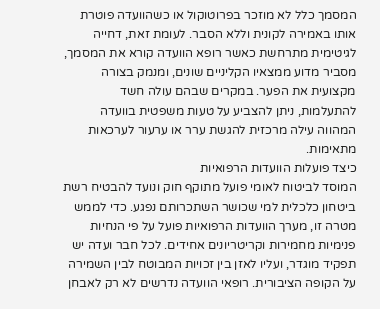המסמך כלל לא מוזכר בפרוטוקול או כשהוועדה פוטרת אותו באמירה לקונית וללא הסבר. לעומת זאת, דחייה לגיטימית מתרחשת כאשר רופא הוועדה קורא את המסמך, מסביר מדוע ממצאיו הקליניים שונים, ומנמק בצורה מקצועית את הפער. במקרים שבהם עולה חשד להתעלמות, ניתן להצביע על טעות משפטית בוועדה המהווה עילה מרכזית להגשת ערר או ערעור לערכאות מתאימות.
כיצד פועלות הוועדות הרפואיות
המוסד לביטוח לאומי פועל מתוקף חוק ונועד להבטיח רשת ביטחון כלכלית למי שכושר השתכרותם נפגע. כדי לממש מטרה זו, מערך הוועדות הרפואיות פועל על פי הנחיות פנימיות מחמירות וקריטריונים אחידים. לכל חבר ועדה יש תפקיד מוגדר, ועליו לאזן בין זכויות המבוטח לבין השמירה על הקופה הציבורית. רופאי הוועדה נדרשים לא רק לאבחן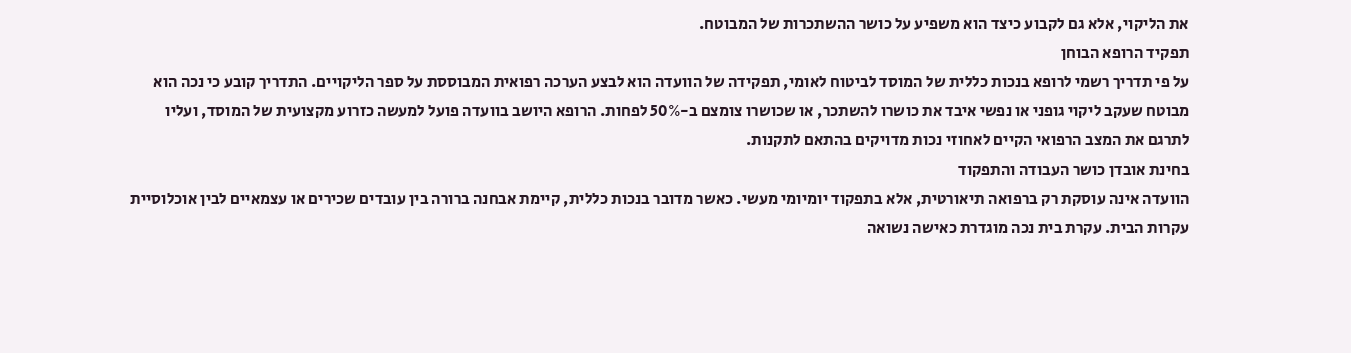את הליקוי, אלא גם לקבוע כיצד הוא משפיע על כושר ההשתכרות של המבוטח.
תפקיד הרופא הבוחן
על פי תדריך רשמי לרופא בנכות כללית של המוסד לביטוח לאומי, תפקידה של הוועדה הוא לבצע הערכה רפואית המבוססת על ספר הליקויים. התדריך קובע כי נכה הוא מבוטח שעקב ליקוי גופני או נפשי איבד את כושרו להשתכר, או שכושרו צומצם ב-50% לפחות. הרופא היושב בוועדה פועל למעשה כזרוע מקצועית של המוסד, ועליו לתרגם את המצב הרפואי הקיים לאחוזי נכות מדויקים בהתאם לתקנות.
בחינת אובדן כושר העבודה והתפקוד
הוועדה אינה עוסקת רק ברפואה תיאורטית, אלא בתפקוד יומיומי מעשי. כאשר מדובר בנכות כללית, קיימת אבחנה ברורה בין עובדים שכירים או עצמאיים לבין אוכלוסיית עקרות הבית. עקרת בית נכה מוגדרת כאישה נשואה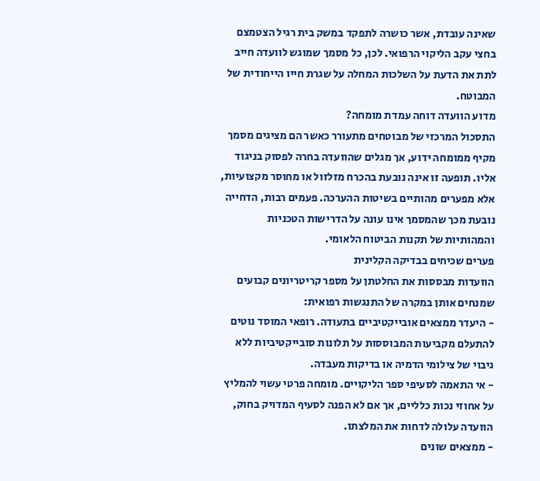שאינה עובדת, אשר כושרה לתפקד במשק בית רגיל הצטמצם בחצי עקב הליקוי הרפואי. לכן, כל מסמך שמוגש לוועדה חייב לתת את הדעת על השלכות המחלה על שגרת חייו הייחודית של המבוטח.
מדוע הוועדה דוחה עמדת מומחה?
התסכול המרכזי של מבוטחים מתעורר כאשר הם מציגים מסמך מקיף ממומחה ידוע, אך מגלים שהוועדה בחרה לפסוק בניגוד אליו. תופעה זו אינה נובעת בהכרח מזלזול או מחוסר מקצועיות, אלא מפערים מהותיים בשיטות ההערכה. פעמים רבות, הדחייה נובעת מכך שהמסמך אינו עונה על הדרישות הטכניות והמהותיות של תקנות הביטוח הלאומי.
פערים שכיחים בבדיקה הקלינית
הוועדות מבססות את החלטתן על מספר קריטריונים קבועים שמנחים אותן במקרה של התנגשות רפואית:
- היעדר ממצאים אובייקטיביים בתעודה. רופאי המוסד נוטים להתעלם מקביעות המבוססות על תלונות סובייקטיביות ללא גיבוי של צילומי הדמיה או בדיקות מעבדה.
- אי התאמה לסעיפי ספר הליקויים. מומחה פרטי עשוי להמליץ על אחוזי נכות כלליים, אך אם לא הפנה לסעיף המדויק בחוק, הוועדה עלולה לדחות את המלצתו.
- ממצאים שונים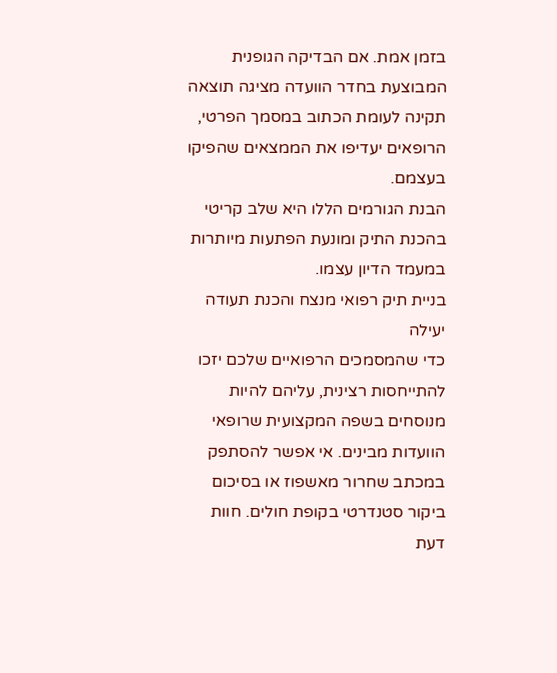בזמן אמת. אם הבדיקה הגופנית המבוצעת בחדר הוועדה מציגה תוצאה תקינה לעומת הכתוב במסמך הפרטי, הרופאים יעדיפו את הממצאים שהפיקו בעצמם.
הבנת הגורמים הללו היא שלב קריטי בהכנת התיק ומונעת הפתעות מיותרות במעמד הדיון עצמו.
בניית תיק רפואי מנצח והכנת תעודה יעילה
כדי שהמסמכים הרפואיים שלכם יזכו להתייחסות רצינית, עליהם להיות מנוסחים בשפה המקצועית שרופאי הוועדות מבינים. אי אפשר להסתפק במכתב שחרור מאשפוז או בסיכום ביקור סטנדרטי בקופת חולים. חוות דעת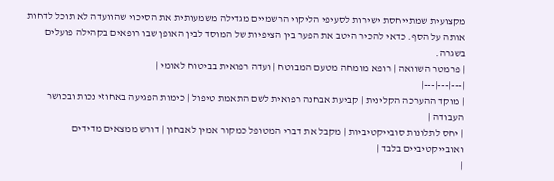מקצועית שמתייחסת ישירות לסעיפי הליקוי הרשמיים מגדילה משמעותית את הסיכוי שהוועדה לא תוכל לדחות אותה על הסף. כדאי להכיר היטב את הפער בין הציפיות של המוסד לבין האופן שבו רופאים בקהילה פועלים בשגרה.
| פרמטר השוואה | רופא מומחה מטעם המבוטח | ועדה רפואית בביטוח לאומי |
|---|---|---|
| מוקד ההערכה הקלינית | קביעת אבחנה רפואית לשם התאמת טיפול | כימות הפגיעה באחוזי נכות ובכושר העבודה |
| יחס לתלונות סובייקטיביות | מקבל את דברי המטופל כמקור אמין לאבחון | דורש ממצאים מדידים ואובייקטיביים בלבד |
|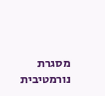מסגרת נורמטיבית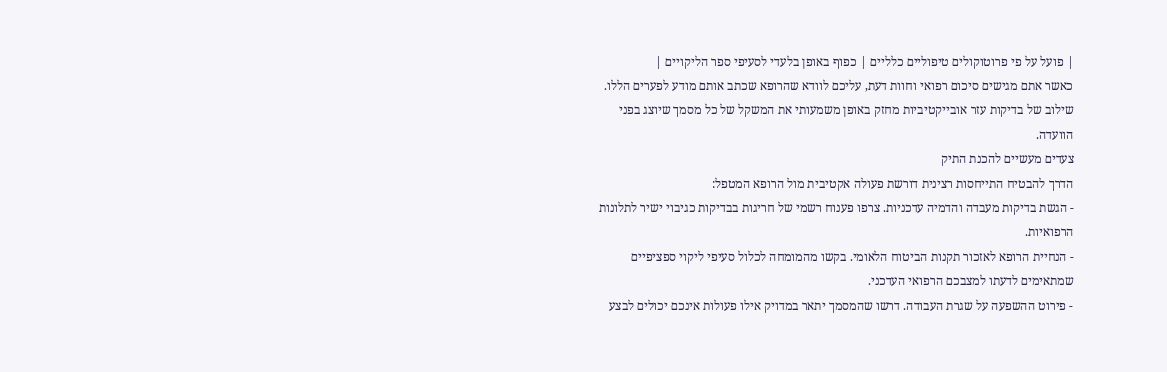| פועל על פי פרוטוקולים טיפוליים כלליים | כפוף באופן בלעדי לסעיפי ספר הליקויים |
כאשר אתם מגישים סיכום רפואי וחוות דעת, עליכם לוודא שהרופא שכתב אותם מודע לפערים הללו. שילוב של בדיקות עזר אובייקטיביות מחזק באופן משמעותי את המשקל של כל מסמך שיוצג בפני הוועדה.
צעדים מעשיים להכנת התיק
הדרך להבטיח התייחסות רצינית דורשת פעולה אקטיבית מול הרופא המטפל:
- הגשת בדיקות מעבדה והדמיה עדכניות. צרפו פענוח רשמי של חריגות בבדיקות כגיבוי ישיר לתלונות הרפואיות.
- הנחיית הרופא לאזכור תקנות הביטוח הלאומי. בקשו מהמומחה לכלול סעיפי ליקוי ספציפיים שמתאימים לדעתו למצבכם הרפואי העדכני.
- פירוט ההשפעה על שגרת העבודה. דרשו שהמסמך יתאר במדויק אילו פעולות אינכם יכולים לבצע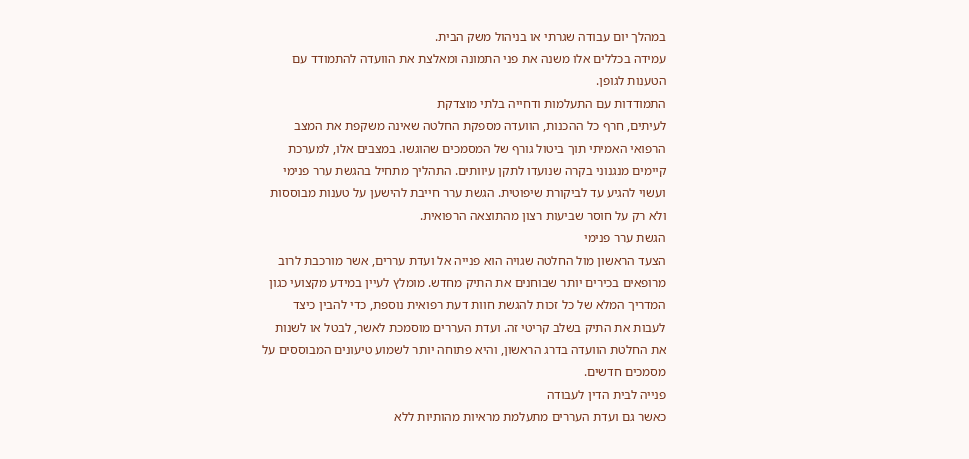במהלך יום עבודה שגרתי או בניהול משק הבית.
עמידה בכללים אלו משנה את פני התמונה ומאלצת את הוועדה להתמודד עם הטענות לגופן.
התמודדות עם התעלמות ודחייה בלתי מוצדקת
לעיתים, חרף כל ההכנות, הוועדה מספקת החלטה שאינה משקפת את המצב הרפואי האמיתי תוך ביטול גורף של המסמכים שהוגשו. במצבים אלו, למערכת קיימים מנגנוני בקרה שנועדו לתקן עיוותים. התהליך מתחיל בהגשת ערר פנימי ועשוי להגיע עד לביקורת שיפוטית. הגשת ערר חייבת להישען על טענות מבוססות ולא רק על חוסר שביעות רצון מהתוצאה הרפואית.
הגשת ערר פנימי
הצעד הראשון מול החלטה שגויה הוא פנייה אל ועדת עררים, אשר מורכבת לרוב מרופאים בכירים יותר שבוחנים את התיק מחדש. מומלץ לעיין במידע מקצועי כגון המדריך המלא של כל זכות להגשת חוות דעת רפואית נוספת, כדי להבין כיצד לעבות את התיק בשלב קריטי זה. ועדת העררים מוסמכת לאשר, לבטל או לשנות את החלטת הוועדה בדרג הראשון, והיא פתוחה יותר לשמוע טיעונים המבוססים על מסמכים חדשים.
פנייה לבית הדין לעבודה
כאשר גם ועדת העררים מתעלמת מראיות מהותיות ללא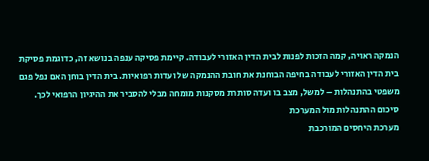הנמקה ראויה, קמה הזכות לפנות לבית הדין האזורי לעבודה. קיימת פסיקה ענפה בנושא זה, כדוגמת פסיקת בית הדין האזורי לעבודה בחיפה הבוחנת את חובת ההנמקה של ועדות רפואיות. בית הדין בוחן האם נפל פגם משפטי בהתנהלות – למשל, מצב בו ועדה סותרת מסקנות מומחה מבלי להסביר את ההיגיון הרפואי לכך.
סיכום ההתנהלות מול המערכת
מערכת היחסים המורכבת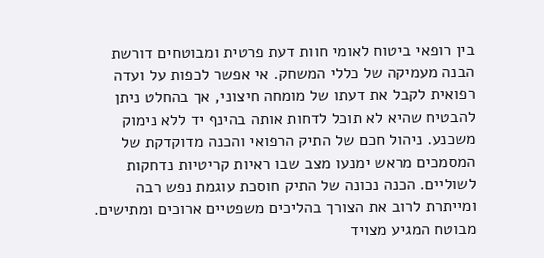בין רופאי ביטוח לאומי חוות דעת פרטית ומבוטחים דורשת הבנה מעמיקה של כללי המשחק. אי אפשר לכפות על ועדה רפואית לקבל את דעתו של מומחה חיצוני, אך בהחלט ניתן להבטיח שהיא לא תוכל לדחות אותה בהינף יד ללא נימוק משכנע. ניהול חכם של התיק הרפואי והכנה מדוקדקת של המסמכים מראש ימנעו מצב שבו ראיות קריטיות נדחקות לשוליים. הכנה נכונה של התיק חוסכת עוגמת נפש רבה ומייתרת לרוב את הצורך בהליכים משפטיים ארוכים ומתישים. מבוטח המגיע מצויד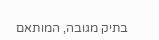בתיק מגובה, המותאם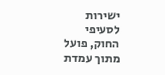ישירות לסעיפי החוק, פועל מתוך עמדת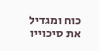כוח ומגדיל את סיכוייו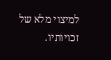למיצוי מלא של זכויותיו.